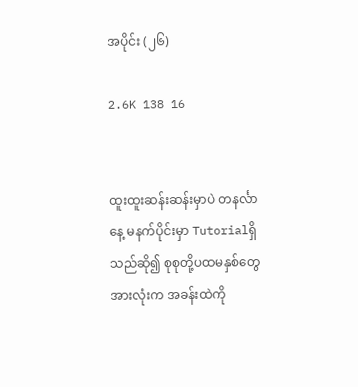အပိုင်း (၂၆)

2.6K 138 16


ထူးထူးဆန်းဆန်းမှာပဲ တနင်္လာနေ့ မနက်ပိုင်းမှာ Tutorialရှိသည်ဆို၍ စုစုတို့ပထမနှစ်တွေအားလုံးက အခန်းထဲကို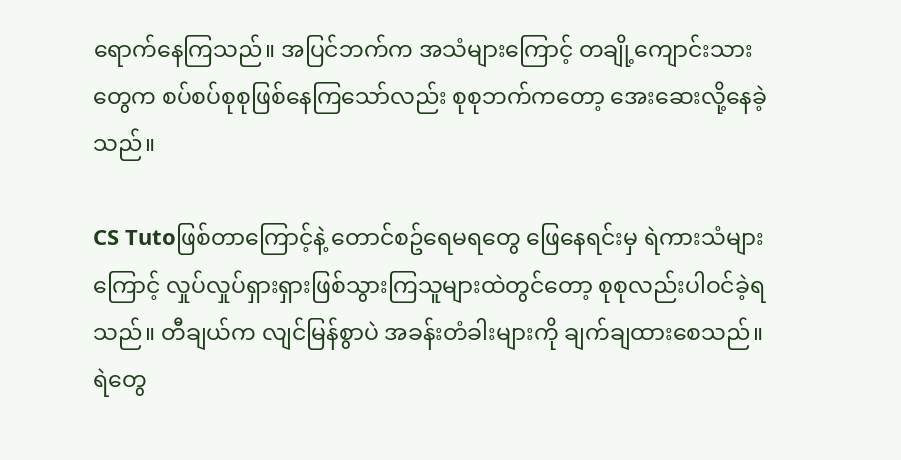ရောက်နေကြသည်။ အပြင်ဘက်က အသံများကြောင့် တချို့ကျောင်းသားတွေက စပ်စပ်စုစုဖြစ်နေကြသော်လည်း စုစုဘက်ကတော့ အေးဆေးလို့နေခဲ့သည်။

CS Tutoဖြစ်တာကြောင့်နဲ့ တောင်စဥ်ရေမရတွေ ဖြေနေရင်းမှ ရဲကားသံများကြောင့် လှုပ်လှုပ်ရှားရှားဖြစ်သွားကြသူများထဲတွင်တော့ စုစုလည်းပါဝင်ခဲ့ရသည်။ တီချယ်က လျင်မြန်စွာပဲ အခန်းတံခါးများကို ချက်ချထားစေသည်။ ရဲတွေ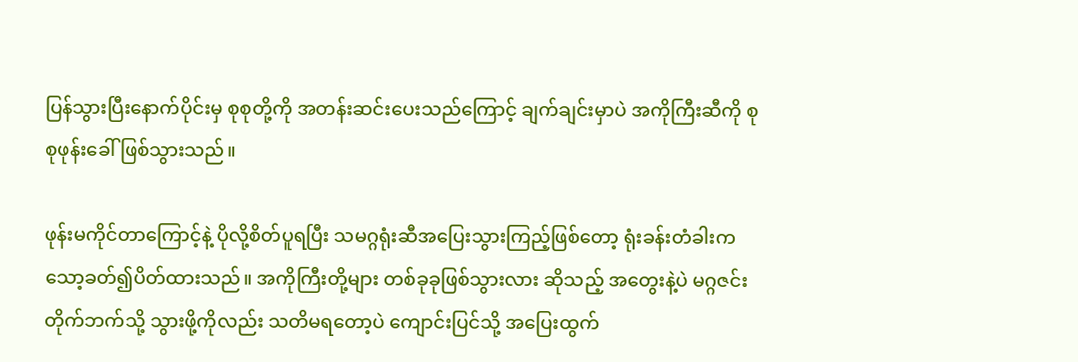ပြန်သွားပြီးနောက်ပိုင်းမှ စုစုတို့ကို အတန်းဆင်းပေးသည်ကြောင့် ချက်ချင်းမှာပဲ အကိုကြီးဆီကို စုစုဖုန်းခေါ်ဖြစ်သွားသည်။

ဖုန်းမကိုင်တာကြောင့်နဲ့ ပိုလို့စိတ်ပူရပြီး သမဂ္ဂရုံးဆီအပြေးသွားကြည့်ဖြစ်တော့ ရုံးခန်းတံခါးက သော့ခတ်၍ပိတ်ထားသည်။ အကိုကြီးတို့များ တစ်ခုခုဖြစ်သွားလား ဆိုသည့် အတွေးနဲ့ပဲ မဂ္ဂဇင်းတိုက်ဘက်သို့ သွားဖို့ကိုလည်း သတိမရတော့ပဲ ကျောင်းပြင်သို့ အပြေးထွက်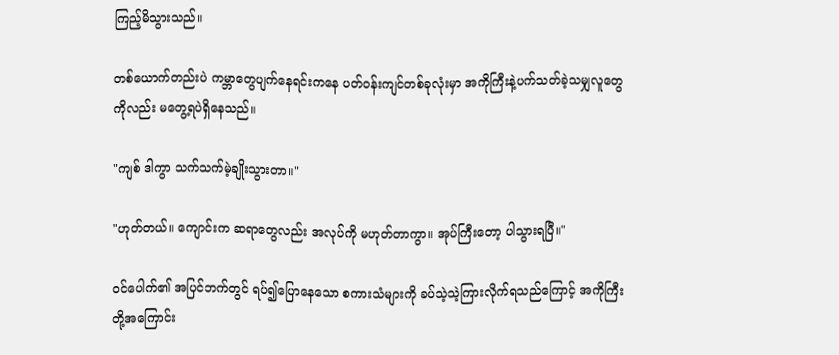ကြည့်မိသွားသည်။

တစ်ယောက်တည်းပဲ ကမ္ဘာတွေပျက်နေရင်းကနေ ပတ်ဝန်းကျင်တစ်ခုလုံးမှာ အကိုကြီးနဲ့ပက်သတ်ခဲ့သမျှလူတွေကိုလည်း မတွေ့ရပဲရှိနေသည်။

"ကျစ် ဒါကွာ သက်သက်မဲ့ချိုးသွားတာ။"

"ဟုတ်တယ်။ ကျောင်းက ဆရာတွေလည်း အလုပ်ကို မဟုတ်တာကွာ။ အုပ်ကြီးတော့ ပါသွားရပြီ။"

ဝင်ပေါက်၏ အပြင်ဘက်တွင် ရပ်၍ပြောနေသော စကားသံများကို ခပ်သဲ့သဲ့ကြားလိုက်ရသည်ကြောင့် အကိုကြီးတို့အကြောင်း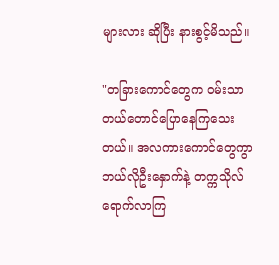များလား ဆိုပြီး နားစွင့်မိသည်။

"တခြားကောင်တွေက ဝမ်းသာတယ်တောင်ပြောနေကြသေးတယ်။ အလကားကောင်တွေကွာ ဘယ်လိုဦးနှောက်နဲ့ တက္ကသိုလ်ရောက်လာကြ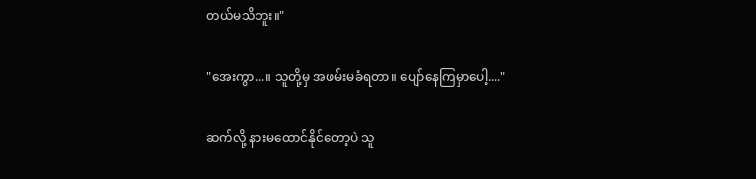တယ်မသိဘူး။"

"အေးကွာ...။ သူတို့မှ အဖမ်းမခံရတာ။ ပျော်နေကြမှာပေါ့...."

ဆက်လို့ နားမထောင်နိုင်တော့ပဲ သူ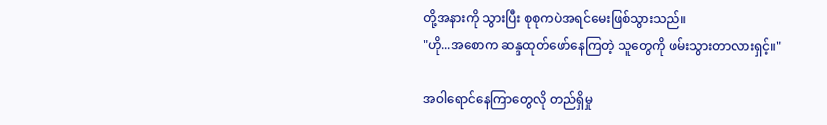တို့အနားကို သွားပြီး စုစုကပဲအရင်မေးဖြစ်သွားသည်။
"ဟို...အစောက ဆန္ဒထုတ်ဖော်နေကြတဲ့ သူတွေကို ဖမ်းသွားတာလားရှင့်။"

အဝါရောင်နေကြာတွေလို တည်ရှိမှု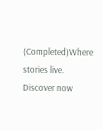(Completed)Where stories live. Discover now